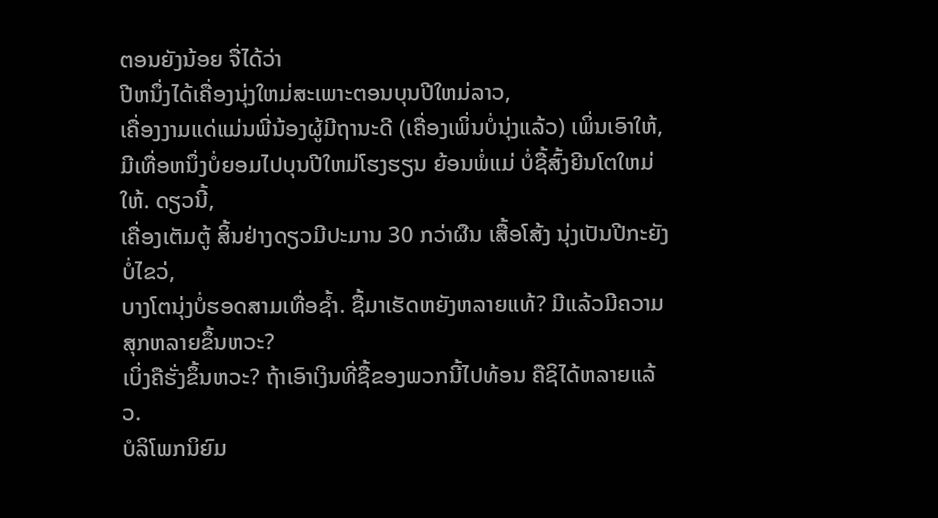ຕອນຍັງນ້ອຍ ຈື່ໄດ້ວ່າ
ປີຫນຶ່ງໄດ້ເຄື່ອງນຸ່ງໃຫມ່ສະເພາະຕອນບຸນປີໃຫມ່ລາວ,
ເຄື່ອງງາມແດ່ແມ່ນພີ່ນ້ອງຜູ້ມີຖານະດີ (ເຄື່ອງເພິ່ນບໍ່ນຸ່ງແລ້ວ) ເພິ່ນເອົາໃຫ້,
ມີເທື່ອຫນຶ່ງບໍ່ຍອມໄປບຸນປີໃຫມ່ໂຮງຮຽນ ຍ້ອນພໍ່ແມ່ ບໍ່ຊື້ສົ້ງຍີນໂຕໃຫມ່ໃຫ້. ດຽວນີ້,
ເຄື່ອງເຕັມຕູ້ ສິ້ນຢ່າງດຽວມີປະມານ 30 ກວ່າຜືນ ເສື້ອໂສ້ງ ນຸ່ງເປັນປີກະຍັງບໍ່ໄຂວ່,
ບາງໂຕນຸ່ງບໍ່ຮອດສາມເທື່ອຊໍ້າ. ຊື້ມາເຮັດຫຍັງຫລາຍແທ້? ມີແລ້ວມີຄວາມສຸກຫລາຍຂຶ້ນຫວະ?
ເບິ່ງຄືຮັ່ງຂຶ້ນຫວະ? ຖ້າເອົາເງິນທີ່ຊື້ຂອງພວກນີ້ໄປທ້ອນ ຄືຊິໄດ້ຫລາຍແລ້ວ.
ບໍລິໂພກນິຍົມ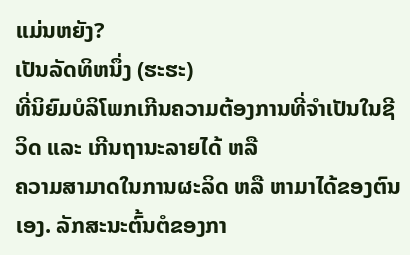ແມ່ນຫຍັງ?
ເປັນລັດທິຫນຶ່ງ (ຮະຮະ)
ທີ່ນິຍົມບໍລິໂພກເກີນຄວາມຕ້ອງການທີ່ຈຳເປັນໃນຊີວິດ ແລະ ເກີນຖານະລາຍໄດ້ ຫລື
ຄວາມສາມາດໃນການຜະລິດ ຫລື ຫາມາໄດ້ຂອງຕົນເອງ. ລັກສະນະຕົ້ນຕໍຂອງກາ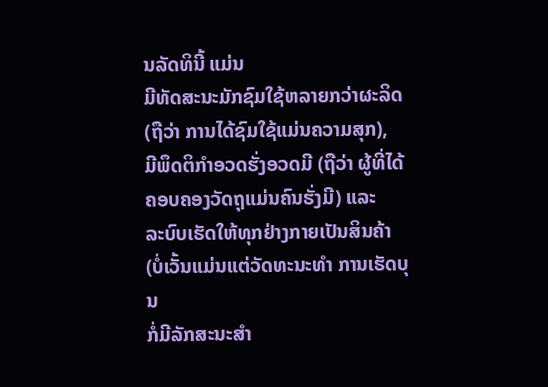ນລັດທິນີ້ ແມ່ນ
ມີທັດສະນະມັກຊົມໃຊ້ຫລາຍກວ່າຜະລິດ (ຖືວ່າ ການໄດ້ຊົມໃຊ້ແມ່ນຄວາມສຸກ),
ມີພຶດຕິກຳອວດຮັ່ງອວດມີ (ຖືວ່າ ຜູ້ທີ່ໄດ້ຄອບຄອງວັດຖຸແມ່ນຄົນຮັ່ງມີ) ແລະ
ລະບົບເຮັດໃຫ້ທຸກຢ່າງກາຍເປັນສິນຄ້າ (ບໍ່ເວັ້ນແມ່ນແຕ່ວັດທະນະທຳ ການເຮັດບຸນ
ກໍ່ມີລັກສະນະສຳ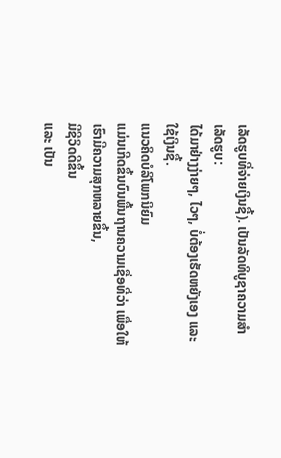ເລັດຮູບທີ່ຈ່າຍເງິນຊື້). ເປັນລັດທິບູຊາຄວາມສຳເລັດຮູບ:
ໄດ້ມາຢ່າງງ່າຍໆ, ໄວໆ, ບໍ່ຕ້ອງເຮັດຫຍັງເອງ ແລະ ໃຊ້ເງິນຊື້.
ແນວຄິດບໍລິໂພກນິຍົມ
ແມ່ນເກີດຂຶ້ນບົນພື້ນຖານຄວາມເຊື່ອທີ່ວ່າ ເພື່ອໃຫ້ເຮົາມີຄວາມສຸກຫລາຍຂຶ້ນ,
ມີຊີວິດດີຂຶ້ນ
ແລະ ເປັນ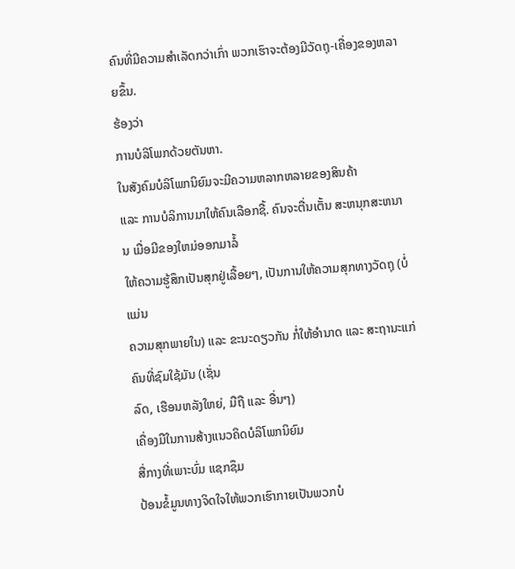ຄົນທີ່ມີຄວາມສຳເລັດກວ່າເກົ່າ ພວກເຮົາຈະຕ້ອງມີວັດຖຸ-ເຄື່ອງຂອງຫລາຍຂຶ້ນ.
ຮ້ອງວ່າ
ການບໍລິໂພກດ້ວຍຕັນຫາ.
ໃນສັງຄົມບໍລິໂພກນິຍົມຈະມີຄວາມຫລາກຫລາຍຂອງສິນຄ້າ
ແລະ ການບໍລິການມາໃຫ້ຄົນເລືອກຊື້. ຄົນຈະຕື່ນເຕັ້ນ ສະຫນຸກສະຫນານ ເມື່ອມີຂອງໃຫມ່ອອກມາລໍ້
ໃຫ້ຄວາມຮູ້ສຶກເປັນສຸກຢູ່ເລື້ອຍໆ, ເປັນການໃຫ້ຄວາມສຸກທາງວັດຖຸ (ບໍ່ແມ່ນ
ຄວາມສຸກພາຍໃນ) ແລະ ຂະນະດຽວກັນ ກໍ່ໃຫ້ອໍານາດ ແລະ ສະຖານະແກ່ຄົນທີ່ຊົມໃຊ້ມັນ (ເຊັ່ນ
ລົດ, ເຮືອນຫລັງໃຫຍ່, ມືຖື ແລະ ອື່ນໆ)
ເຄື່ອງມືໃນການສ້າງແນວຄິດບໍລິໂພກນິຍົມ
ສື່ກາງທີ່ເພາະບົ່ມ ແຊກຊຶມ
ປ້ອນຂໍ້ມູນທາງຈິດໃຈໃຫ້ພວກເຮົາກາຍເປັນພວກບໍ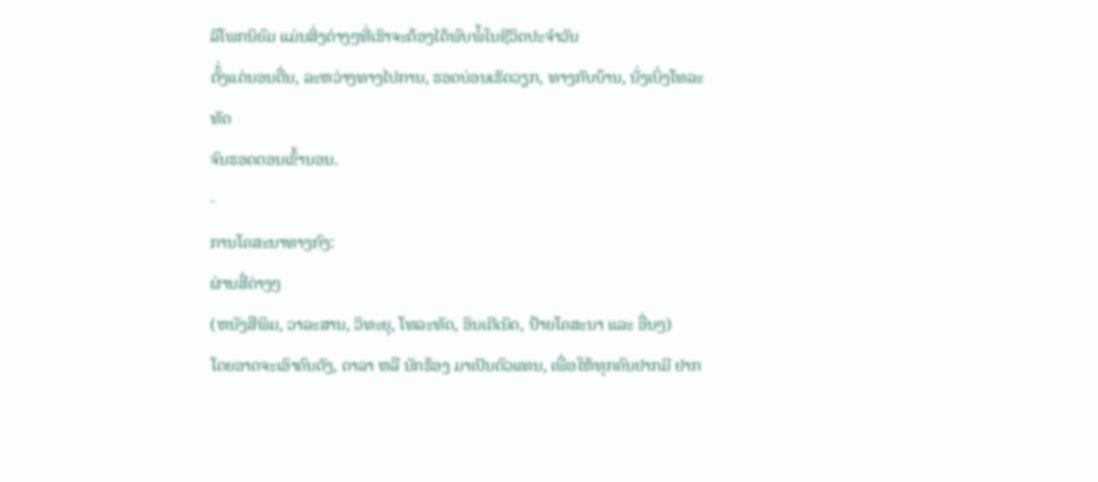ລິໂພກນິຍົມ ແມ່ນສິ່ງຕ່າງໆທີ່ເຮົາຈະຕ້ອງໄດ້ພົບພໍ້ໃນຊີວິດປະຈຳວັນ
ຕັ້່ງແຕ່ນອນຕື່ນ, ລະຫວ່າງທາງໄປການ, ຮອດບ່ອນເຮັດວຽກ, ທາງກັບບ້ານ, ນັ່ງເບິ່ງໂທລະທັດ
ຈົນຮອດຕອນເຂົ້ານອນ.
-
ການໂຄສະນາທາງກົງ:
ຜ່ານສື່ຕ່າງໆ
(ຫນັງສືພິມ, ວາລະສານ, ວິທະຍຸ, ໂທລະທັດ, ອິນເຕີເນັດ, ປ້າຍໂຄສະນາ ແລະ ອື່ນໆ)
ໂດຍອາດຈະເອົາຄົນດັງ, ດາລາ ຫລື ນັກຮ້ອງ ມາເປັນຕົວແທນ, ເພື່ອໃຫ້ທຸກຄົນຢາກມີ ຢາກ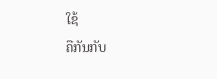ໃຊ້
ຄືກັນກັບ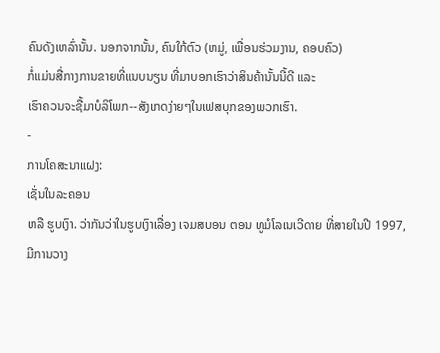ຄົນດັງເຫລົ່ານັ້ນ. ນອກຈາກນັ້ນ, ຄົນໃກ້ຕົວ (ຫມູ່, ເພື່ອນຮ່ວມງານ, ຄອບຄົວ)
ກໍ່ແມ່ນສື່ກາງການຂາຍທີ່ແນບນຽນ ທີ່ມາບອກເຮົາວ່າສິນຄ້ານັ້ນນີ້ດີ ແລະ
ເຮົາຄວນຈະຊື້ມາບໍລິໂພກ--ສັງເກດງ່າຍໆໃນເຟສບຸກຂອງພວກເຮົາ.
-
ການໂຄສະນາແຝງ:
ເຊັ່ນໃນລະຄອນ
ຫລື ຮູບເງົາ. ວ່າກັນວ່າໃນຮູບເງົາເລື່ອງ ເຈມສບອນ ຕອນ ທູມໍໂລເນເວີດາຍ ທີ່ສາຍໃນປີ 1997,
ມີການວາງ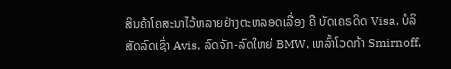ສິນຄ້າໂຄສະນາໄວ້ຫລາຍຢ່າງຕະຫລອດເລື່ອງ ຄື ບັດເຄຣດິດ Visa, ບໍລິສັດລົດເຊົ່າ Avis, ລົດຈັກ-ລົດໃຫຍ່ BMW, ເຫລົ້າໂວດກ້າ Smirnoff,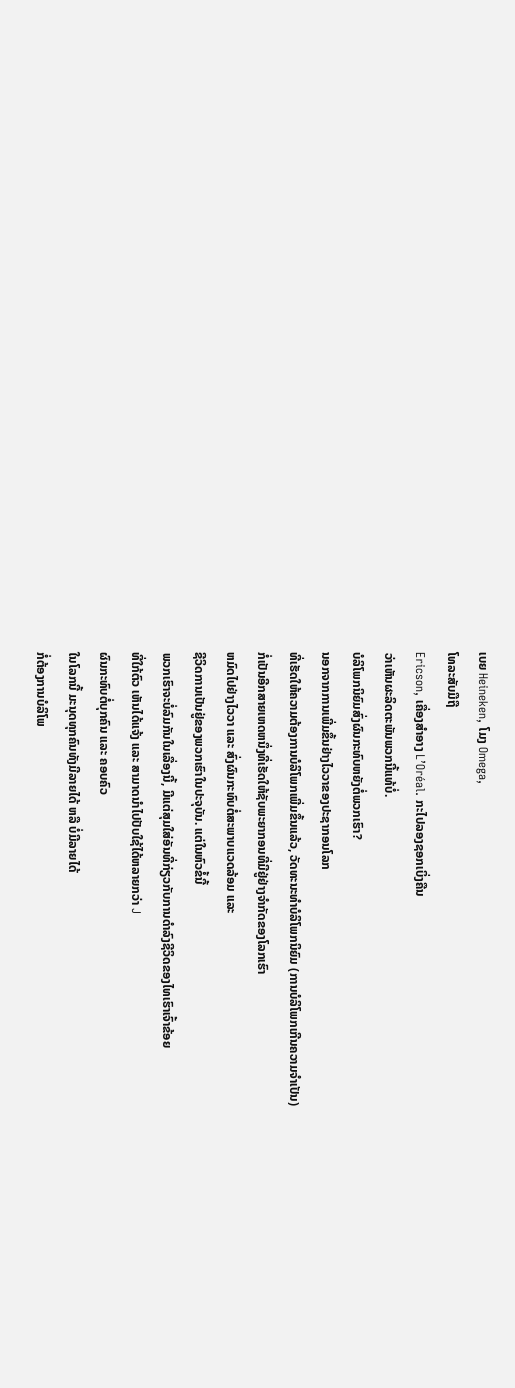ເບຍ Heineken, ໂມງ Omega,
ໂທລະສັບມືຖື
Ericson, ເຄື່ອງສຳອາງ L’Oréal. ກະໄປລອງຊອກເບິ່ງຄືນ
ວ່າເຫັນຜະລິດຕະພັນພວກນີ້ແທ້ບໍ່.
ບໍລິໂພກນິຍົມສົ່ງຜົນກະທົບຫຍັງຕໍ່ພວກເຮົາ?
ນອກຈາກການເພີ່ມຂຶ້ນຢ່າງໄວວາຂອງປະຊາກອນໂລກ
ທີ່ເຮັດໃຫ້ຄວາມຕ້ອງການບໍລິໂພກເພີ່ມຂຶ້ນແລ້ວ, ວັດທະນະທຳບໍລິໂພກນິຍົມ (ການບໍລິໂພກເກີນຄວາມຈໍາເປັນ)
ກໍ່ເປັນອີກສາຍເຫດຫນຶ່ງທີ່ເຮັດໃຫ້ຊັບພະຍາກອນທີ່ມີຢູ່ຢ່າງຈຳກັດຂອງໂລກເຮົາ
ຫມົດໄປຢ່າງໄວວາ ແລະ ສົ່ງຜົນກະທົບຕໍ່ສະພາບແວດລ້ອມ ແລະ
ຊີວິດການເປັນຢູ່ຂອງພວກເຮົາໃນປະຈຸບັນ. ແຕ່ໃນຫົວຂໍ້ນີ້
ພວກເຮົາຈະບໍ່ລົມກັນໃນເລື່ອງນີ້, ມີແຕ່ສຸມໃສ່ອັນທີ່ກ່ຽວກັບການດຳລົງຊີວິດຂອງໄທເຮົາເຈົ້າຂ້ອຍ
ທີ່ໃກ້ຕົວ ເຫັນໄດ້ແຈ້ງ ແລະ ສາມາດນໍາໄປປັບໃຊ້ໄດ້ຫລາຍກວ່າ J
ຜົນກະທົບຕໍ່ບຸກຄົນ ແລະ ຄອບຄົວ
ໃນໂລກນີ້ ມະນຸດທຸກຄົນທັງມີລາຍໄດ້ ຫລື ບໍ່ມີລາຍໄດ້
ກໍ່ຕ້ອງການບໍລິໂພ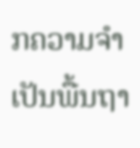ກຄວາມຈຳເປັນພື້ນຖາ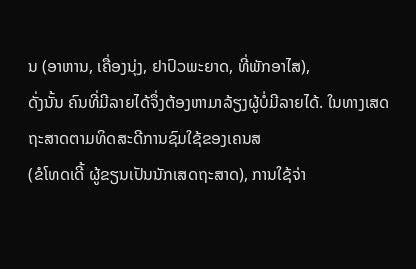ນ (ອາຫານ, ເຄື່ອງນຸ່ງ, ຢາປົວພະຍາດ, ທີ່ພັກອາໄສ),
ດັ່ງນັ້ນ ຄົນທີ່ມີລາຍໄດ້ຈຶ່ງຕ້ອງຫາມາລ້ຽງຜູ້ບໍ່ມີລາຍໄດ້. ໃນທາງເສດຖະສາດຕາມທິດສະດີການຊົມໃຊ້ຂອງເຄນສ
(ຂໍໂທດເດີ້ ຜູ້ຂຽນເປັນນັກເສດຖະສາດ), ການໃຊ້ຈ່າ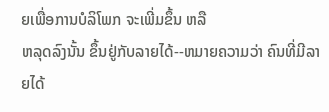ຍເພື່ອການບໍລິໂພກ ຈະເພີ່ມຂຶ້ນ ຫລື
ຫລຸດລົງນັ້ນ ຂຶ້ນຢູ່ກັບລາຍໄດ້--ຫມາຍຄວາມວ່າ ຄົນທີ່ມີລາຍໄດ້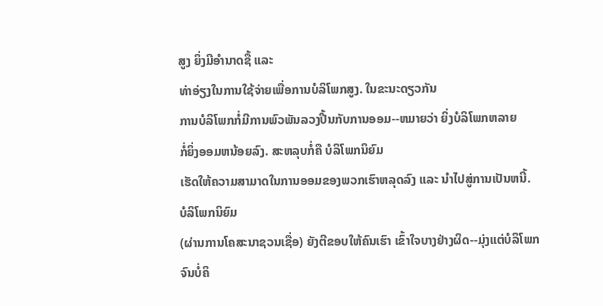ສູງ ຍິ່ງມີອຳນາດຊື້ ແລະ
ທ່າອ່ຽງໃນການໃຊ້ຈ່າຍເພື່ອການບໍລິໂພກສູງ. ໃນຂະນະດຽວກັນ
ການບໍລິໂພກກໍ່ມີການພົວພັນລວງປີ້ນກັບການອອມ--ຫມາຍວ່າ ຍິ່ງບໍລິໂພກຫລາຍ
ກໍ່ຍິ່ງອອມຫນ້ອຍລົງ. ສະຫລຸບກໍ່ຄື ບໍລິໂພກນິຍົມ
ເຮັດໃຫ້ຄວາມສາມາດໃນການອອມຂອງພວກເຮົາຫລຸດລົງ ແລະ ນຳໄປສູ່ການເປັນຫນີ້.
ບໍລິໂພກນິຍົມ
(ຜ່ານການໂຄສະນາຊວນເຊື່ອ) ຍັງຕີຂອບໃຫ້ຄົນເຮົາ ເຂົ້າໃຈບາງຢ່າງຜິດ--ມຸ່ງແຕ່ບໍລິໂພກຈົນບໍ່ຄິ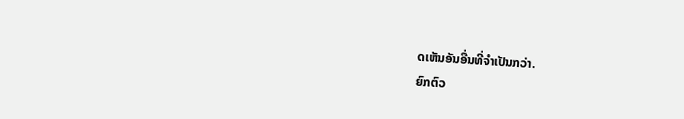ດເຫັນອັນອື່ນທີ່ຈໍາເປັນກວ່າ.
ຍົກຕົວ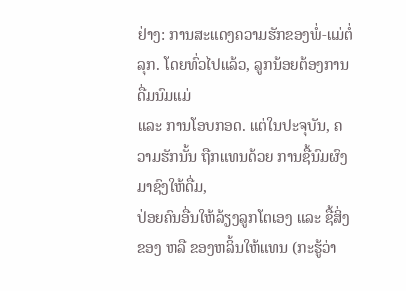ຢ່າງ: ການສະແດງຄວາມຮັກຂອງພໍ່-ແມ່ຕໍ່ລຸກ. ໂດຍທົ່ວໄປແລ້ວ, ລູກນ້ອຍຕ້ອງການດື່ມນົມແມ່
ແລະ ການໂອບກອດ. ແຕ່ໃນປະຈຸບັນ, ຄວາມຮັກນັ້ນ ຖືກແທນດ້ວຍ ການຊື້ນົມຜົງມາຊົງໃຫ້ດື່ມ,
ປ່ອຍຄົນອື່ນໃຫ້ລ້ຽງລູກໂຕເອງ ແລະ ຊື້ສິ່ງຂອງ ຫລື ຂອງຫລິ້ນໃຫ້ແທນ (ກະຮູ້ວ່າ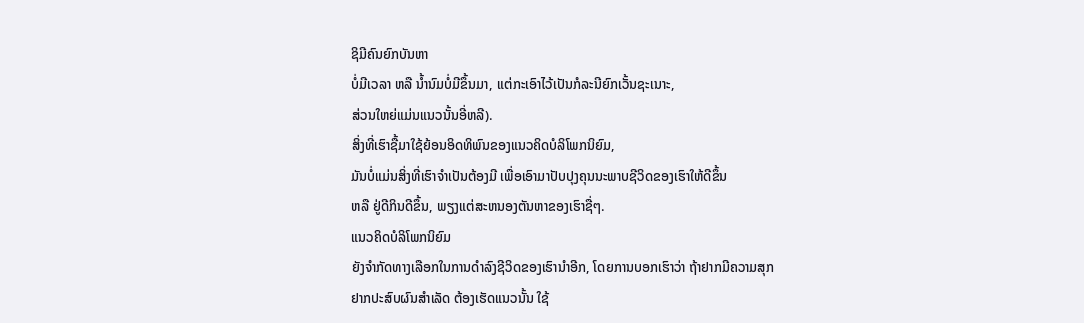ຊິມີຄົນຍົກບັນຫາ
ບໍ່ມີເວລາ ຫລື ນໍ້ານົມບໍ່ມີຂຶ້ນມາ, ແຕ່ກະເອົາໄວ້ເປັນກໍລະນີຍົກເວັ້ນຊະເນາະ,
ສ່ວນໃຫຍ່ແມ່ນແນວນັ້ນອີ່ຫລີ).
ສິ່ງທີ່ເຮົາຊື້ມາໃຊ້ຍ້ອນອິດທິພົນຂອງແນວຄິດບໍລິໂພກນິຍົມ,
ມັນບໍ່ແມ່ນສິ່ງທີ່ເຮົາຈໍາເປັນຕ້ອງມີ ເພື່ອເອົາມາປັບປຸງຄຸນນະພາບຊີວິດຂອງເຮົາໃຫ້ດີຂຶ້ນ
ຫລື ຢູ່ດີກິນດີຂຶ້ນ, ພຽງແຕ່ສະຫນອງຕັນຫາຂອງເຮົາຊື່ໆ.
ແນວຄິດບໍລິໂພກນິຍົມ
ຍັງຈຳກັດທາງເລືອກໃນການດຳລົງຊີວິດຂອງເຮົານຳອີກ, ໂດຍການບອກເຮົາວ່າ ຖ້າຢາກມີຄວາມສຸກ
ຢາກປະສົບຜົນສຳເລັດ ຕ້ອງເຮັດແນວນັ້ນ ໃຊ້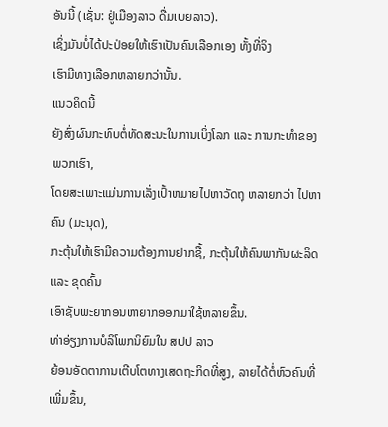ອັນນີ້ (ເຊັ່ນ: ຢູ່ເມືອງລາວ ດື່ມເບຍລາວ).
ເຊິ່ງມັນບໍ່ໄດ້ປະປ່ອຍໃຫ້ເຮົາເປັນຄົນເລືອກເອງ ທັ້ງທີ່ຈິງ
ເຮົາມີທາງເລືອກຫລາຍກວ່ານັ້ນ.
ແນວຄິດນີ້
ຍັງສົ່ງຜົນກະທົບຕໍ່ທັດສະນະໃນການເບິ່ງໂລກ ແລະ ການກະທໍາຂອງພວກເຮົາ,
ໂດຍສະເພາະແມ່ນການເລັ່ງເປົ້າຫມາຍໄປຫາວັດຖຸ ຫລາຍກວ່າ ໄປຫາຄົນ (ມະນຸດ),
ກະຕຸ້ນໃຫ້ເຮົາມີຄວາມຕ້ອງການຢາກຊື້, ກະຕຸ້ນໃຫ້ຄົນພາກັນຜະລິດ ແລະ ຂຸດຄົ້ນ
ເອົາຊັບພະຍາກອນຫາຍາກອອກມາໃຊ້ຫລາຍຂຶ້ນ.
ທ່າອ່ຽງການບໍລິໂພກນິຍົມໃນ ສປປ ລາວ
ຍ້ອນອັດຕາການເຕີບໂຕທາງເສດຖະກິດທີ່ສູງ, ລາຍໄດ້ຕໍ່ຫົວຄົນທີ່ເພີ່ມຂຶ້ນ,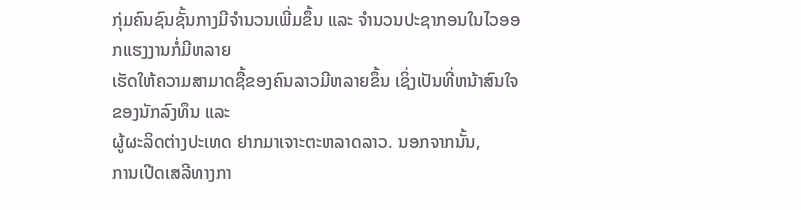ກຸ່ມຄົນຊົນຊັ້ນກາງມີຈຳນວນເພີ່ມຂຶ້ນ ແລະ ຈຳນວນປະຊາກອນໃນໄວອອກແຮງງານກໍ່ມີຫລາຍ
ເຮັດໃຫ້ຄວາມສາມາດຊື້ຂອງຄົນລາວມີຫລາຍຂຶ້ນ ເຊິ່ງເປັນທີ່ຫນ້າສົນໃຈຂອງນັກລົງທຶນ ແລະ
ຜູ້ຜະລິດຕ່າງປະເທດ ຢາກມາເຈາະຕະຫລາດລາວ. ນອກຈາກນັ້ນ,
ການເປີດເສລີທາງກາ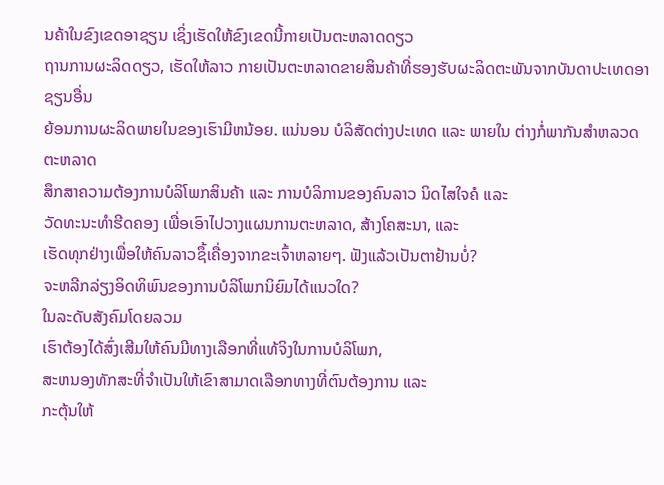ນຄ້າໃນຂົງເຂດອາຊຽນ ເຊິ່ງເຮັດໃຫ້ຂົງເຂດນີ້ກາຍເປັນຕະຫລາດດຽວ
ຖານການຜະລິດດຽວ, ເຮັດໃຫ້ລາວ ກາຍເປັນຕະຫລາດຂາຍສິນຄ້າທີ່ຮອງຮັບຜະລິດຕະພັນຈາກບັນດາປະເທດອາຊຽນອື່ນ
ຍ້ອນການຜະລິດພາຍໃນຂອງເຮົາມີຫນ້ອຍ. ແນ່ນອນ ບໍລິສັດຕ່າງປະເທດ ແລະ ພາຍໃນ ຕ່າງກໍ່ພາກັນສໍາຫລວດຕະຫລາດ
ສຶກສາຄວາມຕ້ອງການບໍລິໂພກສິນຄ້າ ແລະ ການບໍລິການຂອງຄົນລາວ ນິດໄສໃຈຄໍ ແລະ
ວັດທະນະທຳຮີດຄອງ ເພື່ອເອົາໄປວາງແຜນການຕະຫລາດ, ສ້າງໂຄສະນາ, ແລະ
ເຮັດທຸກຢ່າງເພື່ອໃຫ້ຄົນລາວຊຶ້ເຄື່ອງຈາກຂະເຈົ້າຫລາຍໆ. ຟັງແລ້ວເປັນຕາຢ້ານບໍ່?
ຈະຫລີກລ່ຽງອິດທິພົນຂອງການບໍລິໂພກນິຍົມໄດ້ແນວໃດ?
ໃນລະດັບສັງຄົມໂດຍລວມ
ເຮົາຕ້ອງໄດ້ສົ່ງເສີມໃຫ້ຄົນມີທາງເລືອກທີ່ແທ້ຈິງໃນການບໍລິໂພກ,
ສະຫນອງທັກສະທີ່ຈຳເປັນໃຫ້ເຂົາສາມາດເລືອກທາງທີ່ຕົນຕ້ອງການ ແລະ
ກະຕຸ້ນໃຫ້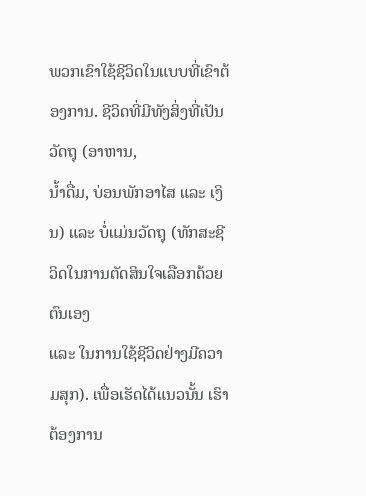ພວກເຂົາໃຊ້ຊີວິດໃນແບບທີ່ເຂົາຕ້ອງການ. ຊີວິດທີ່ມີທັງສິ່ງທີ່ເປັນວັດຖຸ (ອາຫານ,
ນໍ້າດື່ມ, ບ່ອນພັກອາໄສ ແລະ ເງິນ) ແລະ ບໍ່ແມ່ນວັດຖຸ (ທັກສະຊີວິດໃນການຕັດສິນໃຈເລືອກດ້ວຍຕົນເອງ
ແລະ ໃນການໃຊ້ຊີວິດຢ່າງມີຄວາມສຸກ). ເພື່ອເຮັດໄດ້ແນວນັ້ນ ເຮົາຕ້ອງການ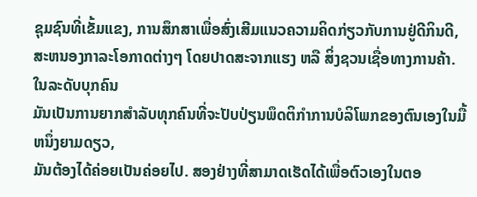ຊຸມຊົນທີ່ເຂັ້ມແຂງ, ການສຶກສາເພື່ອສົ່ງເສີມແນວຄວາມຄິດກ່ຽວກັບການຢູ່ດີກິນດີ,
ສະຫນອງກາລະໂອກາດຕ່າງໆ ໂດຍປາດສະຈາກແຮງ ຫລື ສິ່ງຊວນເຊື່ອທາງການຄ້າ.
ໃນລະດັບບຸກຄົນ
ມັນເປັນການຍາກສຳລັບທຸກຄົນທີ່ຈະປັບປ່ຽນພຶດຕິກຳການບໍລິໂພກຂອງຕົນເອງໃນມື້ຫນຶ່ງຍາມດຽວ,
ມັນຕ້ອງໄດ້ຄ່ອຍເປັນຄ່ອຍໄປ. ສອງຢ່າງທີ່ສາມາດເຮັດໄດ້ເພື່ອຕົວເອງໃນຕອ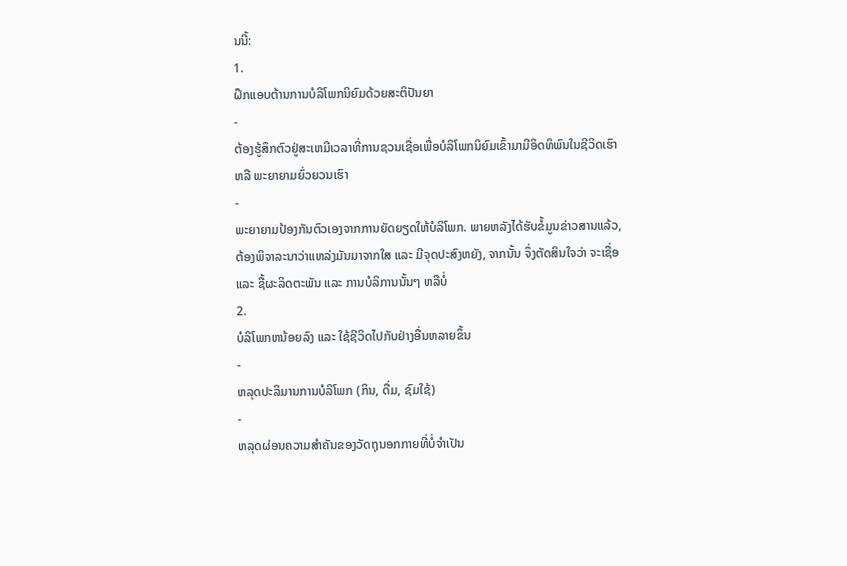ນນີ້:
1.
ຝຶກແອບຕ້ານການບໍລິໂພກນິຍົມດ້ວຍສະຕິປັນຍາ
-
ຕ້ອງຮູ້ສຶກຕົວຢູ່ສະເຫມີເວລາທີ່ການຊວນເຊື່ອເພື່ອບໍລິໂພກນິຍົມເຂົ້າມາມີອິດທິພົນໃນຊີວິດເຮົາ
ຫລື ພະຍາຍາມຍົ່ວຍວນເຮົາ
-
ພະຍາຍາມປ້ອງກັນຕົວເອງຈາກການຍັດຍຽດໃຫ້ບໍລິໂພກ. ພາຍຫລັງໄດ້ຮັບຂໍ້ມູນຂ່າວສານແລ້ວ,
ຕ້ອງພິຈາລະນາວ່າແຫລ່ງມັນມາຈາກໃສ ແລະ ມີຈຸດປະສົງຫຍັງ, ຈາກນັ້ນ ຈຶ່ງຕັດສິນໃຈວ່າ ຈະເຊື່ອ
ແລະ ຊື້ຜະລິດຕະພັນ ແລະ ການບໍລິການນັ້ນໆ ຫລືບໍ່
2.
ບໍລິໂພກຫນ້ອຍລົງ ແລະ ໃຊ້ຊີວິດໄປກັບຢ່າງອື່ນຫລາຍຂຶ້ນ
-
ຫລຸດປະລິມານການບໍລິໂພກ (ກິນ, ດື່ມ, ຊົມໃຊ້)
-
ຫລຸດຜ່ອນຄວາມສຳຄັນຂອງວັດຖຸນອກກາຍທີ່ບໍ່ຈຳເປັນ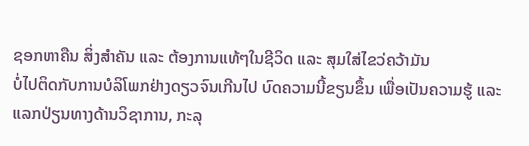ຊອກຫາຄືນ ສິ່ງສຳຄັນ ແລະ ຕ້ອງການແທ້ໆໃນຊີວິດ ແລະ ສຸມໃສ່ໄຂວ່ຄວ້າມັນ
ບໍ່ໄປຕິດກັບການບໍລິໂພກຢ່າງດຽວຈົນເກີນໄປ ບົດຄວາມນີ້ຂຽນຂຶ້ນ ເພື່ອເປັນຄວາມຮູ້ ແລະ ແລກປ່ຽນທາງດ້ານວິຊາການ, ກະລຸ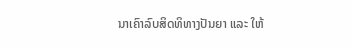ນາເຄົາລົບສິດທິທາງປັນຍາ ແລະ ໃຫ້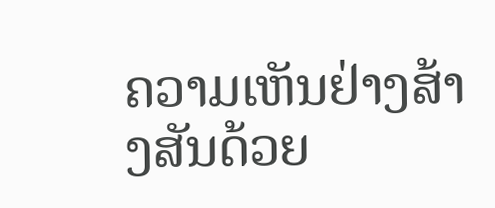ຄວາມເຫັນຢ່າງສ້າງສັນດ້ວຍ